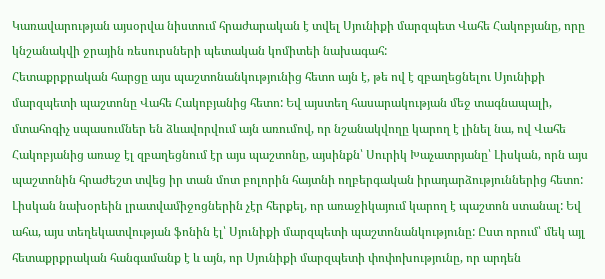Կառավարության այսօրվա նիստում հրաժարական է տվել Սյունիքի մարզպետ Վահե Հակոբյանը, որը կնշանակվի ջրային ռեսուրսների պետական կոմիտեի նախագահ:
Հետաքրքրական հարցը այս պաշտոնանկությունից հետո այն է, թե ով է զբաղեցնելու Սյունիքի մարզպետի պաշտոնը Վահե Հակոբյանից հետո: Եվ այստեղ հասարակության մեջ տագնապալի, մտահոգիչ սպասումներ են ձևավորվում այն առումով, որ նշանակվողը կարող է լինել նա, ով Վահե Հակոբյանից առաջ էլ զբաղեցնում էր այս պաշտոնը, այսինքն՝ Սուրիկ Խաչատրյանը՝ Լիսկան, որն այս պաշտոնին հրաժեշտ տվեց իր տան մոտ բոլորին հայտնի ողբերգական իրադարձություններից հետո:
Լիսկան նախօրեին լրատվամիջոցներին չէր հերքել, որ առաջիկայում կարող է պաշտոն ստանալ: Եվ ահա, այս տեղեկատվության ֆոնին էլ՝ Սյունիքի մարզպետի պաշտոնանկությունը: Ըստ որում՝ մեկ այլ հետաքրքրական հանգամանք է և այն, որ Սյունիքի մարզպետի փոփոխությունը, որ արդեն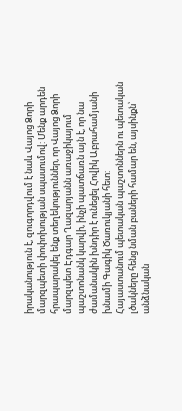իրականություն է, զուգորդվում է նաև Վայոց Ձորի մարզպետի փոփոխության սպասումով: Մենք արդեն հրապարակել ենք տեղեկություններ, որ Վայոց Ձորի մարզպետ Էդգար Ղազարյանն առաջիկայում պաշտոնանկ կարվի, ինչի պատճառն այն է, որ նա ժամանակին խնդիր է ունեցել Հովիկ Աբրահամյանի խնամի Գագիկ Ծառուկյանի հետ:
Հայաստանում պետական պաշտոններն ու պետական լծակները հենց նման բաների համար են, այսինքն՝ անձնական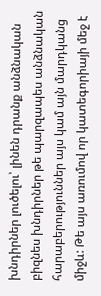խնդիրներ լուծելու՝ լինեն դրանք անձնական բիզնես խնդիրներ թե պարզապես անձնական հարաբերություններ այս կամ այն մարդկանց միջև: Թե այս առումով որ կատեգորիայի մեջ է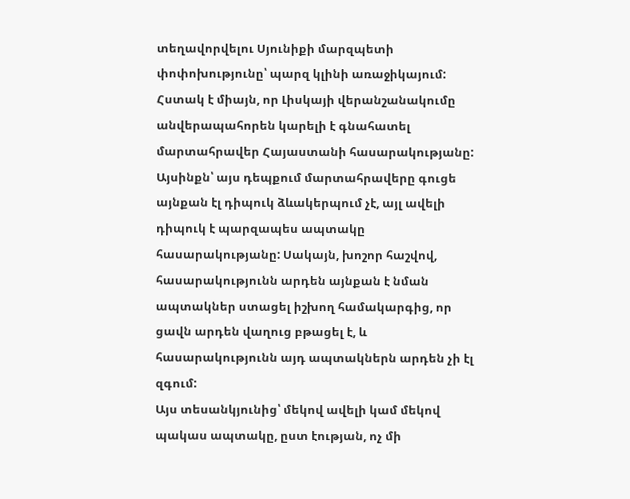տեղավորվելու Սյունիքի մարզպետի փոփոխությունը՝ պարզ կլինի առաջիկայում: Հստակ է միայն, որ Լիսկայի վերանշանակումը անվերապահորեն կարելի է գնահատել մարտահրավեր Հայաստանի հասարակությանը: Այսինքն՝ այս դեպքում մարտահրավերը գուցե այնքան էլ դիպուկ ձևակերպում չէ, այլ ավելի դիպուկ է պարզապես ապտակը հասարակությանը: Սակայն, խոշոր հաշվով, հասարակությունն արդեն այնքան է նման ապտակներ ստացել իշխող համակարգից, որ ցավն արդեն վաղուց բթացել է, և հասարակությունն այդ ապտակներն արդեն չի էլ զգում:
Այս տեսանկյունից՝ մեկով ավելի կամ մեկով պակաս ապտակը, ըստ էության, ոչ մի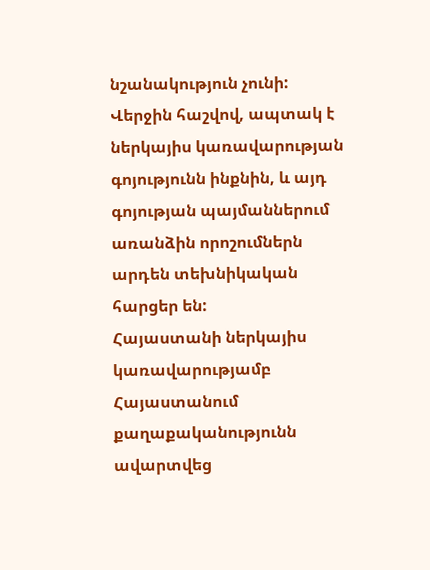նշանակություն չունի: Վերջին հաշվով, ապտակ է ներկայիս կառավարության գոյությունն ինքնին, և այդ գոյության պայմաններում առանձին որոշումներն արդեն տեխնիկական հարցեր են:
Հայաստանի ներկայիս կառավարությամբ Հայաստանում քաղաքականությունն ավարտվեց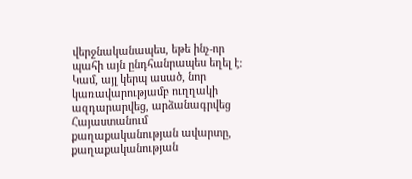վերջնականապես, եթե ինչ-որ պահի այն ընդհանրապես եղել է: Կամ, այլ կերպ ասած, նոր կառավարությամբ ուղղակի ազդարարվեց, արձանագրվեց Հայաստանում քաղաքականության ավարտը, քաղաքականության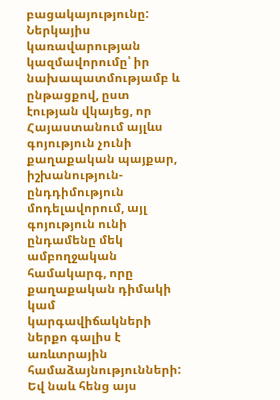բացակայությունը:
Ներկայիս կառավարության կազմավորումը՝ իր նախապատմությամբ և ընթացքով, ըստ էության վկայեց, որ Հայաստանում այլևս գոյություն չունի քաղաքական պայքար, իշխանություն-ընդդիմություն մոդելավորում, այլ գոյություն ունի ընդամենը մեկ ամբողջական համակարգ, որը քաղաքական դիմակի կամ կարգավիճակների ներքո գալիս է առևտրային համաձայնությունների: Եվ նաև հենց այս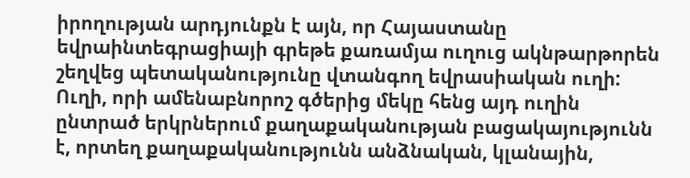իրողության արդյունքն է այն, որ Հայաստանը եվրաինտեգրացիայի գրեթե քառամյա ուղուց ակնթարթորեն շեղվեց պետականությունը վտանգող եվրասիական ուղի: Ուղի, որի ամենաբնորոշ գծերից մեկը հենց այդ ուղին ընտրած երկրներում քաղաքականության բացակայությունն է, որտեղ քաղաքականությունն անձնական, կլանային,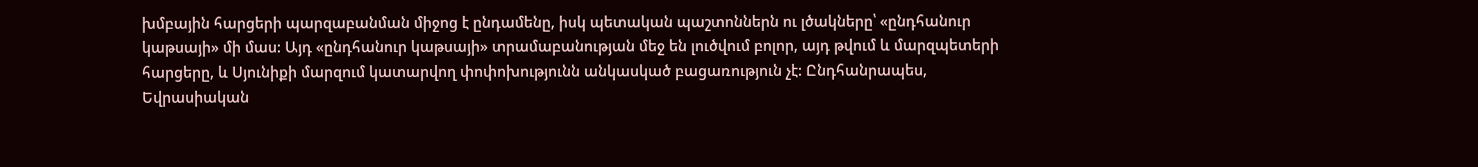խմբային հարցերի պարզաբանման միջոց է ընդամենը, իսկ պետական պաշտոններն ու լծակները՝ «ընդհանուր կաթսայի» մի մաս: Այդ «ընդհանուր կաթսայի» տրամաբանության մեջ են լուծվում բոլոր, այդ թվում և մարզպետերի հարցերը, և Սյունիքի մարզում կատարվող փոփոխությունն անկասկած բացառություն չէ: Ընդհանրապես, Եվրասիական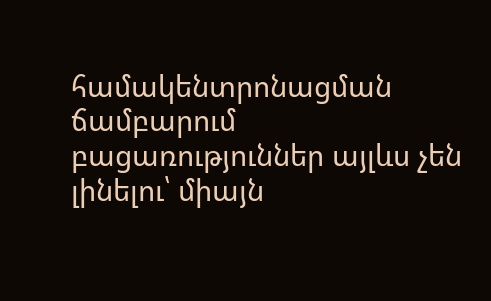համակենտրոնացման ճամբարում բացառություններ այլևս չեն լինելու՝ միայն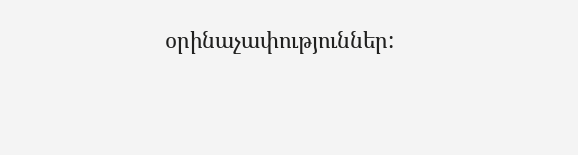օրինաչափություններ: